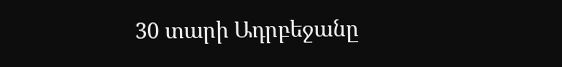30 տարի Ադրբեջանը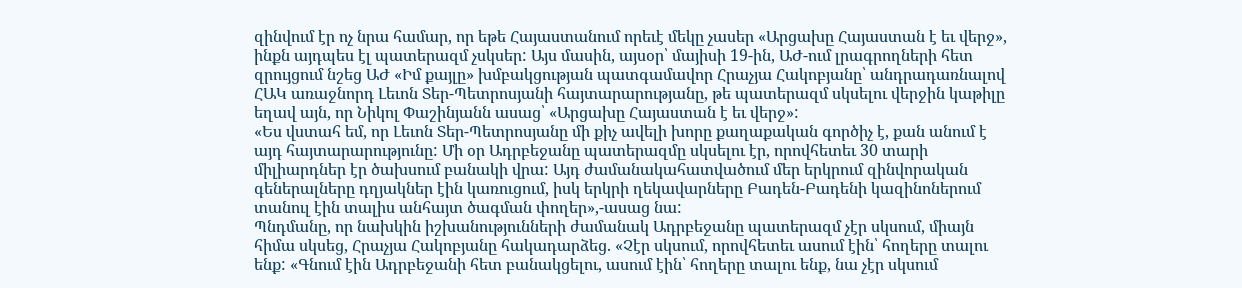զինվում էր ոչ նրա համար, որ եթե Հայաստանում որեւէ մեկը չասեր «Արցախը Հայաստան է եւ վերջ», ինքն այդպես էլ պատերազմ չսկսեր: Այս մասին, այսօր՝ մայիսի 19-ին, ԱԺ-ում լրագրողների հետ զրույցում նշեց ԱԺ «Իմ քայլը» խմբակցության պատգամավոր Հրաչյա Հակոբյանը՝ անդրադառնալով ՀԱԿ առաջնորդ Լեւոն Տեր-Պետրոսյանի հայտարարությանը, թե պատերազմ սկսելու վերջին կաթիլը եղավ այն, որ Նիկոլ Փաշինյանն ասաց՝ «Արցախը Հայաստան է եւ վերջ»:
«Ես վստահ եմ, որ Լեւոն Տեր-Պետրոսյանը մի քիչ ավելի խորը քաղաքական գործիչ է, քան անում է այդ հայտարարությունը: Մի օր Ադրբեջանը պատերազմը սկսելու էր, որովհետեւ 30 տարի միլիարդներ էր ծախսում բանակի վրա: Այդ ժամանակահատվածում մեր երկրում զինվորական գեներալները դղյակներ էին կառուցում, իսկ երկրի ղեկավարները Բադեն-Բադենի կազինոներում տանուլ էին տալիս անհայտ ծագման փողեր»,-ասաց նա:
Պնդմանը, որ նախկին իշխանությունների ժամանակ Ադրբեջանը պատերազմ չէր սկսում, միայն հիմա սկսեց, Հրաչյա Հակոբյանը հակադարձեց. «Չէր սկսում, որովհետեւ ասում էին՝ հողերը տալու ենք: «Գնում էին Ադրբեջանի հետ բանակցելու, ասում էին՝ հողերը տալու ենք, նա չէր սկսում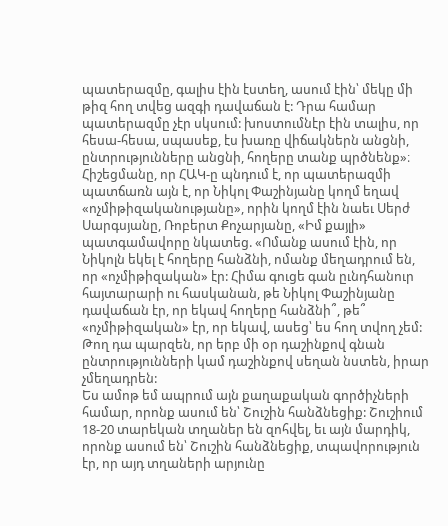պատերազմը, գալիս էին էստեղ, ասում էին՝ մեկը մի թիզ հող տվեց ազգի դավաճան է: Դրա համար պատերազմը չէր սկսում: խոստումնէր էին տալիս, որ հեսա-հեսա, սպասեք, էս խառը վիճակներն անցնի, ընտրությունները անցնի, հողերը տանք պրծնենք»։
Հիշեցմանը, որ ՀԱԿ-ը պնդում է, որ պատերազմի պատճառն այն է, որ Նիկոլ Փաշինյանը կողմ եղավ «ոչմիթիզականությանը», որին կողմ էին նաեւ Սերժ Սարգսյանը, Ռոբերտ Քոչարյանը, «Իմ քայլի» պատգամավորը նկատեց. «Ոմանք ասում էին, որ Նիկոլն եկել է հողերը հանձնի, ոմանք մեղադրում են, որ «ոչմիթիզական» էր: Հիմա գուցե գան ըւնդհանուր հայտարարի ու հասկանան, թե Նիկոլ Փաշինյանը դավաճան էր, որ եկավ հողերը հանձնի՞, թե՞ «ոչմիթիզական» էր, որ եկավ, ասեց՝ ես հող տվող չեմ: Թող դա պարզեն, որ երբ մի օր դաշինքով գնան ընտրությունների կամ դաշինքով սեղան նստեն, իրար չմեղադրեն:
Ես ամոթ եմ ապրում այն քաղաքական գործիչների համար, որոնք ասում են՝ Շուշին հանձնեցիք: Շուշիում 18-20 տարեկան տղաներ են զոհվել, եւ այն մարդիկ, որոնք ասում են՝ Շուշին հանձնեցիք, տպավորություն էր, որ այդ տղաների արյունը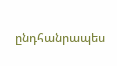ընդհանրապես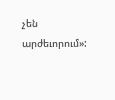չեն արժեւորում»: